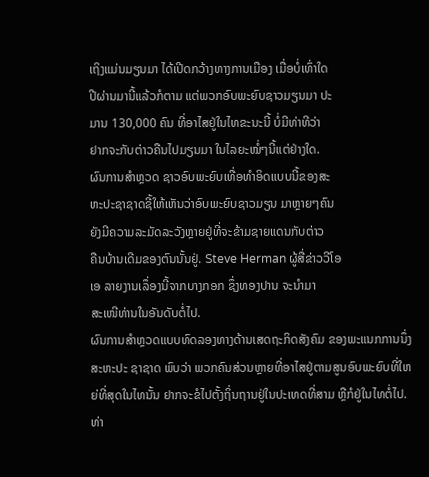ເຖິງແມ່ນມຽນມາ ໄດ້ເປີດກວ້າງທາງການເມືອງ ເມື່ອບໍ່ເທົ່າໃດ
ປີຜ່ານມານີ້ແລ້ວກໍຕາມ ແຕ່ພວກອົບພະຍົບຊາວມຽນມາ ປະ
ມານ 130,000 ຄົນ ທີ່ອາໄສຢູ່ໃນໄທຂະນະນີ້ ບໍ່ມີທ່າທີວ່າ
ຢາກຈະກັບຕ່າວຄືນໄປມຽນມາ ໃນໄລຍະໝໍ່ໆນີ້ແຕ່ຢ່າງໃດ.
ຜົນການສໍາຫຼວດ ຊາວອົບພະຍົບເທື່ອທໍາອິດແບບນີ້ຂອງສະ
ຫະປະຊາຊາດຊີ້ໃຫ້ເຫັນວ່າອົບພະຍົບຊາວມຽນ ມາຫຼາຍໆຄົນ
ຍັງມີຄວາມລະມັດລະວັງຫຼາຍຢູ່ທີ່ຈະຂ້າມຊາຍແດນກັບຕ່າວ
ຄືນບ້ານເດີມຂອງຕົນນັ້ນຢູ່. Steve Herman ຜູ້ສື່ຂ່າວວີໂອ
ເອ ລາຍງານເລຶ່ອງນີ້ຈາກບາງກອກ ຊຶ່ງທອງປານ ຈະນໍາມາ
ສະເໜີທ່ານໃນອັນດັບຕໍ່ໄປ.
ຜົນການສໍາຫຼວດແບບທົດລອງທາງດ້ານເສດຖະກິດສັງຄົມ ຂອງພະແນກການນຶ່ງສະຫະປະ ຊາຊາດ ພົບວ່າ ພວກຄົນສ່ວນຫຼາຍທີ່ອາໄສຢູ່ຕາມສູນອົບພະຍົບທີ່ໃຫຍ່ທີ່ສຸດໃນໄທນັ້ນ ຢາກຈະຂໍໄປຕັ້ງຖິ່ນຖານຢູ່ໃນປະເທດທີ່ສາມ ຫຼືກໍຢູ່ໃນໄທຕໍ່ໄປ.
ທ່າ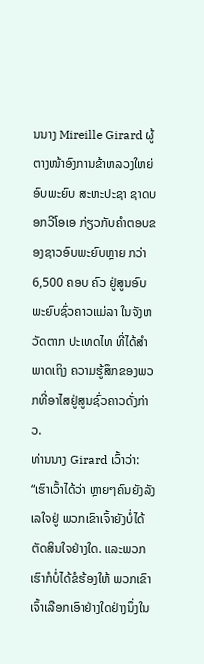ນນາງ Mireille Girard ຜູ້ຕາງໜ້າອົງການຂ້າຫລວງໃຫຍ່ອົບພະຍົບ ສະຫະປະຊາ ຊາດບອກວີໂອເອ ກ່ຽວກັບຄໍາຕອບຂອງຊາວອົບພະຍົບຫຼາຍ ກວ່າ 6,500 ຄອບ ຄົວ ຢູ່ສູນອົບພະຍົບຊົ່ວຄາວແມ່ລາ ໃນຈັງຫວັດຕາກ ປະເທດໄທ ທີ່ໄດ້ສໍາພາດເຖິງ ຄວາມຮູ້ສຶກຂອງພວກທີ່ອາໄສຢູ່ສູນຊົ່ວຄາວດັ່ງກ່າວ.
ທ່ານນາງ Girard ເວົ້າວ່າ: “ເຮົາເວົ້າໄດ້ວ່າ ຫຼາຍໆຄົນຍັງລັງເລໃຈຢູ່ ພວກເຂົາເຈົ້າຍັງບໍ່ໄດ້ຕັດສິນໃຈຢ່າງໃດ. ແລະພວກເຮົາກໍບໍ່ໄດ້ຂໍຮ້ອງໃຫ້ ພວກເຂົາເຈົ້າເລືອກເອົາຢ່າງໃດຢ່າງນຶ່ງໃນ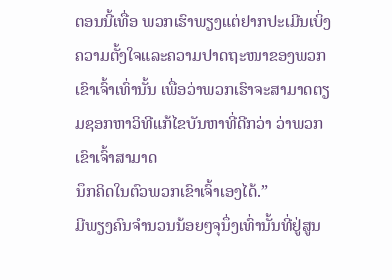ຕອນນີ້ເທື່ອ ພວກເຮົາພຽງແຕ່ຢາກປະເມີນເບິ່ງຄວາມຕັ້ງໃຈແລະຄວາມປາດຖະໜາຂອງພວກເຂົາເຈົ້າເທົ່ານັ້ນ ເພື່ອວ່າພວກເຮົາຈະສາມາດຕຽມຊອກຫາວິທີແກ້ໄຂບັນຫາທີ່ດີກວ່າ ວ່າພວກເຂົາເຈົ້າສາມາດ
ນຶກຄິດໃນຕົວພວກເຂົາເຈົ້າເອງໄດ້.”
ມີພຽງຄົນຈໍານວນນ້ອຍໆຈຸນຶ່ງເທົ່ານັ້ນທີ່ຢູ່ສູນ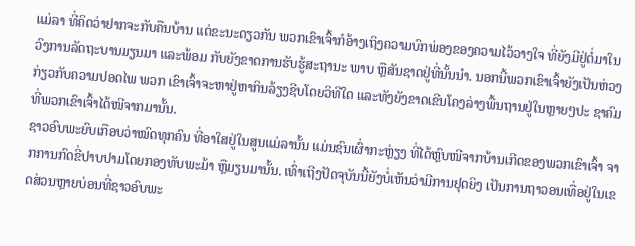ແມ່ລາ ທີ່ຄິດວ່າຢາກຈະກັບຄືນບ້ານ ແຕ່ຂະນະດຽວກັນ ພວກເຂົາເຈົ້າກໍອ້າງເຖິງຄວາມບົກພ່ອງຂອງຄວາມໄວ້ວາງໃຈ ທີ່ຍັງມີຢູ່ຕໍ່ມາໃນວົງການລັດຖະບານມຽນມາ ແລະພ້ອມ ກັບຍັງຂາດການຮັບຮູ້ສະຖານະ ພາບ ຫຼືສັນຊາດຢູ່ທີ່ນັ້ນນໍາ. ນອກນີ້ພວກເຂົາເຈົ້າຍັງເປັນຫ່ວງກ່ຽວກັບຄວາມປອດໄພ ພວກ ເຂົາເຈົ້າຈະຫາຢູ່ຫາກິນລ້ຽງຊີບໂດຍວິທີໃດ ແລະທັງຍັງຂາດເຂີນໂຄງລ່າງພື້ນຖານຢູ່ໃນຫຼາຍໆປະ ຊາຄົມ ທີ່ພວກເຂົາເຈົ້າໄດ້ໜີຈາກມານັ້ນ.
ຊາວອົບພະຍົບເກືອບວ່າໝົດທຸກຄົນ ທີ່ອາໃສຢູ່ໃນສູນແມ່ລານັ້ນ ແມ່ນຊົນເຜົ່າກະຫຼ່ຽງ ທີ່ໄດ້ຫຼົບໜີຈາກບ້ານເກີດຂອງພວກເຂົາເຈົ້າ ຈາກການກົດຂີ່ປາບປາມໂດຍກອງທັບພະມ້າ ຫຼືມຽນມານັ້ນ. ເທົ່າເຖີງປັດຈຸບັນນີ້ຍັງບໍ່ເຫັນວ່າມີການຢຸດຍິງ ເປັນການຖາວອນເທື່ອຢູ່ໃນເຂດສ່ວນຫຼາຍບ່ອນທີ່ຊາວອົບພະ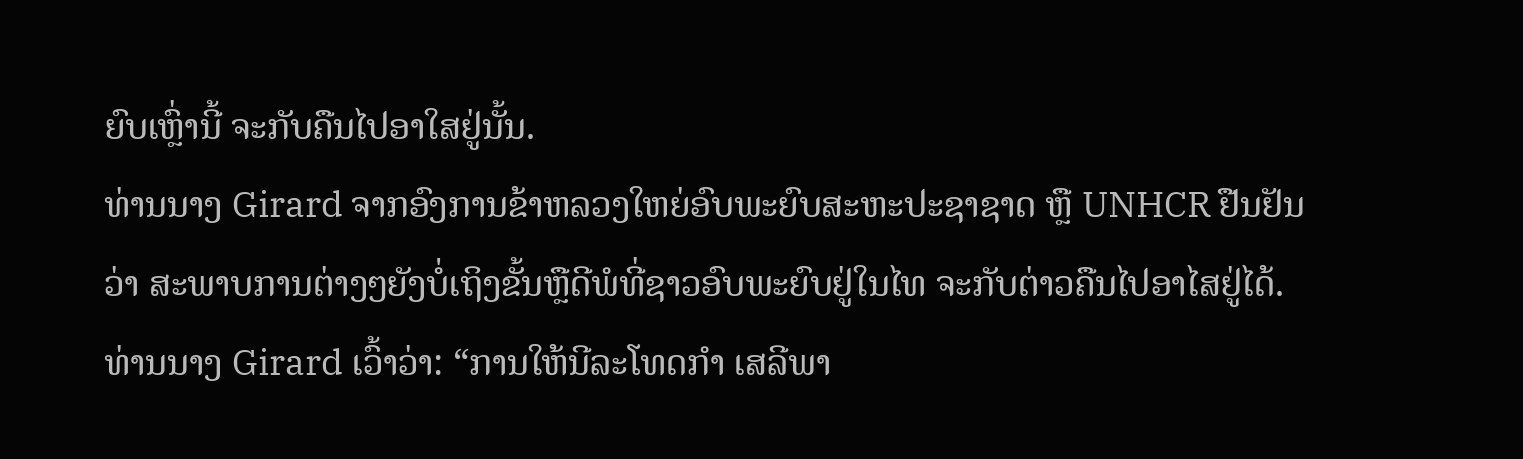ຍົບເຫຼົ່ານີ້ ຈະກັບຄືນໄປອາໃສຢູ່ນັ້ນ.
ທ່ານນາງ Girard ຈາກອົງການຂ້າຫລວງໃຫຍ່ອົບພະຍົບສະຫະປະຊາຊາດ ຫຼື UNHCR ຢືນຢັນວ່າ ສະພາບການຕ່າງໆຍັງບໍ່ເຖິງຂັ້ນຫຼືດີພໍທີ່ຊາວອົບພະຍົບຢູ່ໃນໄທ ຈະກັບຕ່າວຄືນໄປອາໄສຢູ່ໄດ້.
ທ່ານນາງ Girard ເວົ້າວ່າ: “ການໃຫ້ນີລະໂທດກໍາ ເສລີພາ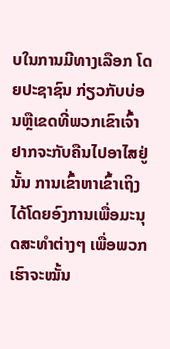ບໃນການມີທາງເລືອກ ໂດຍປະຊາຊົນ ກ່ຽວກັບບ່ອນຫຼືເຂດທີ່ພວກເຂົາເຈົ້າຢາກຈະກັບຄືນໄປອາໄສຢູ່ນັ້ນ ການເຂົ້າຫາເຂົ້າເຖິງໄດ້ໂດຍອົງການເພື່ອມະນຸດສະທໍາຕ່າງໆ ເພື່ອພວກເຮົາຈະໝັ້ນ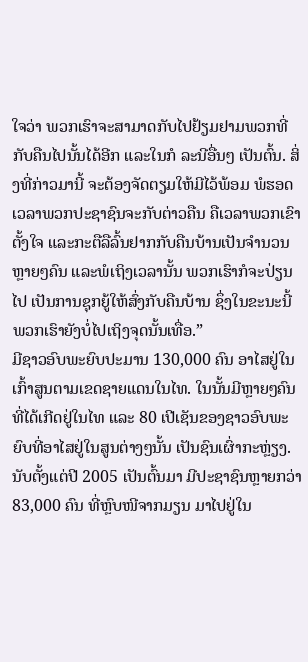ໃຈວ່າ ພວກເຮົາຈະສາມາດກັບໄປຢ້ຽມຢາມພວກທີ່ກັບຄືນໄປນັ້ນໄດ້ອີກ ແລະໃນກໍ ລະນີອື່ນໆ ເປັນຕົ້ນ. ສິ່ງທີ່ກ່າວມານີ້ ຈະຕ້ອງຈັດຕຽມໃຫ້ມີໄວ້ພ້ອມ ພໍຮອດເວລາພວກປະຊາຊົນຈະກັບຕ່າວຄືນ ຄືເວລາພວກເຂົາຕັ້ງໃຈ ແລະກະຕືລືລົ້ນຢາກກັບຄືນບ້ານເປັນຈໍານວນ ຫຼາຍໆຄົນ ແລະພໍເຖິງເວລານັ້ນ ພວກເຮົາກໍຈະປ່ຽນໄປ ເປັນການຊຸກຍູ້ໃຫ້ສົ່ງກັບຄືນບ້ານ ຊຶ່ງໃນຂະນະນີ້ ພວກເຮົາຍັງບໍ່ໄປເຖິງຈຸດນັ້ນເທື່ອ.”
ມີຊາວອົບພະຍົບປະມານ 130,000 ຄົນ ອາໄສຢູ່ໃນເກົ້າສູນຕາມເຂດຊາຍແດນໃນໄທ. ໃນນັ້ນມີຫຼາຍໆຄົນທີ່ໄດ້ເກີດຢູ່ໃນໄທ ແລະ 80 ເປີເຊັນຂອງຊາວອົບພະຍົບທີ່ອາໄສຢູ່ໃນສູນຕ່າງໆນັ້ນ ເປັນຊົນເຜົ່າກະຫຼ່ຽງ.
ນັບຕັ້ງແຕ່ປີ 2005 ເປັນຕົ້ນມາ ມີປະຊາຊົນຫຼາຍກວ່າ 83,000 ຄົນ ທີ່ຫຼົບໜີຈາກມຽນ ມາໄປຢູ່ໃນ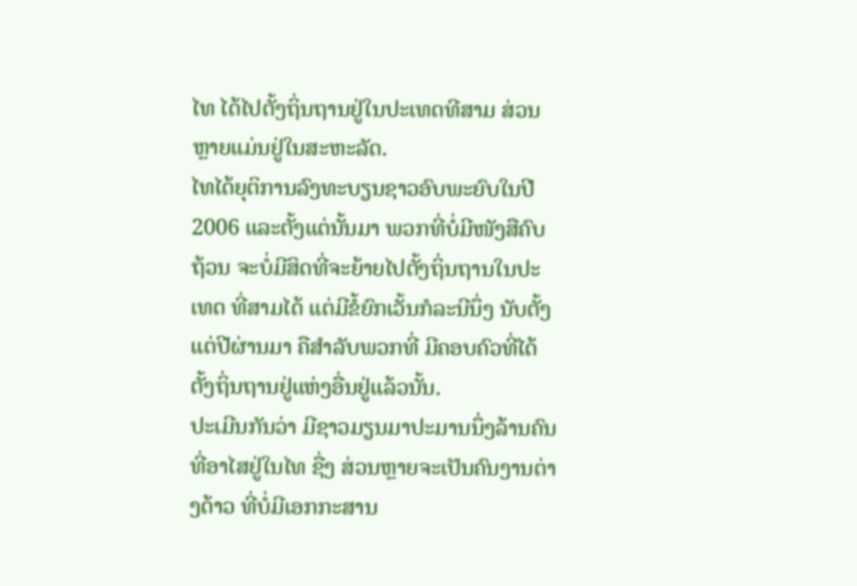ໄທ ໄດ້ໄປຕັ້ງຖິ່ນຖານຢູ່ໃນປະເທດທີສາມ ສ່ວນຫຼາຍແມ່ນຢູ່ໃນສະຫະລັດ.
ໄທໄດ້ຍຸຕິການລົງທະບຽນຊາວອົບພະຍົບໃນປີ 2006 ແລະຕັ້ງແຕ່ນັ້ນມາ ພວກທີ່ບໍ່ມີໜັງສືຄົບຖ້ວນ ຈະບໍ່ມີສິດທີ່ຈະຍ້າຍໄປຕັ້ງຖິ່ນຖານໃນປະເທດ ທີ່ສາມໄດ້ ແຕ່ມີຂໍ້ຍົກເວັ້ນກໍລະນີນຶ່ງ ນັບຕັ້ງແຕ່ປີຜ່ານມາ ຄືສໍາລັບພວກທີ່ ມີຄອບຄົວທີ່ໄດ້ຕັ້ງຖິ່ນຖານຢູ່ແຫ່ງອື່ນຢູ່ແລ້ວນັ້ນ.
ປະເມີນກັນວ່າ ມີຊາວມຽນມາປະມານນຶ່ງລ້ານຄົນ ທີ່ອາໄສຢູ່ໃນໄທ ຊື່ງ ສ່ວນຫຼາຍຈະເປັນຄົນງານຕ່າງດ້າວ ທີ່ບໍ່ມີເອກກະສານ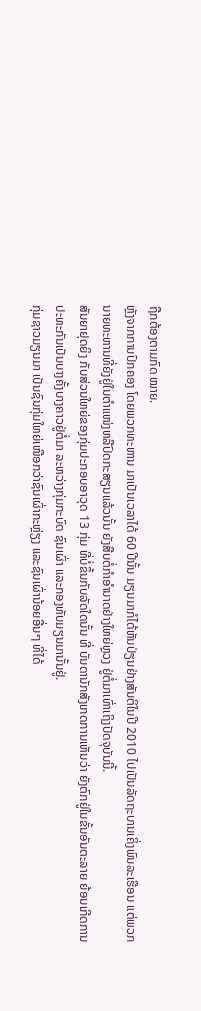ຖືກຕ້ອງຕາມກົດ ໝາຍ.
ຫຼັງຈາກການປົກຄອງ ໂດຍພວກທະຫານ ມາເປັນເວລາໄດ້ 60 ປີນັ້ນ ມຽນມາກໍໄດ້ຫັນປ່ຽນຢ່າງສັນຕິໃນປີ 2010 ໄປເປັນລັດຖະບານເຄິ່ງພົນລະເຮືອນ ແຕ່ພວກ ນາຍທະຫານທີ່ຍັງຢູ່ໃນຕຳແໜ່ງຫລືປົດກະສຽນແລ້ວນັ້ນ ຍັງສືບຕໍ່ກໍາອໍານາດຢ່າງໃຫຍ່ຫຼວງ ຢູ່ຕໍ່ມາເທົ່າເຖິງປັດຈຸບັນນີ້.
ສັນຍາຢຸດຍິງ ກັບສ່ວນໃຫຍ່ຂອງກຸ່ມປະກອບອາວຸດ 13 ກຸ່ມ ທີ່ບໍ່ຂຶ້ນກັບລັດໃດນັ້ນ ທີ່ ບັນດານັກສັງເກດການເຫັນວ່າ ຍັງຕົກຢູ່ໃນຂັ້ນອັນຕະລາຍ ຍ້ອນເກີດການປະທະກັນເປັນບາງຄັ້ງບາງຄາວຢູ່ຕໍ່ມາ ລະຫວ່າງກຸ່ມກະບົດ ຊົນເຜົ່າ ແລະກອງທັບມຽນມານັ້ນຢູ່.
ກຸ່ມຊາວມຽນມາ ເປັນຊົນກຸ່ມໃຫຍ່ເໜືອກວ່າຊົນເຜົ່າກະຫຼ່ຽງ ແລະຊົນເຜົ່ານ້ອຍອື່ນໆ ທີ່ໄດ້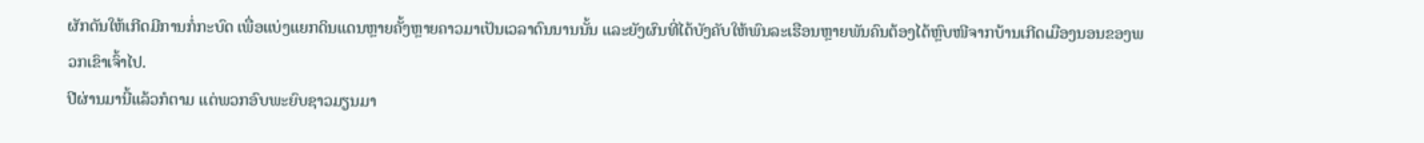ຜັກດັນໃຫ້ເກີດມີການກໍ່ກະບົດ ເພື່ອແບ່ງແຍກດິນແດນຫຼາຍຄັ້ງຫຼາຍຄາວມາເປັນເວລາດົນນານນັ້ນ ແລະຍັງຜົນທີ່ໄດ້ບັງຄັບໃຫ້ພົນລະເຮືອນຫຼາຍພັນຄົນຕ້ອງໄດ້ຫຼົບໜີຈາກບ້ານເກີດເມືອງນອນຂອງພວກເຂົາເຈົ້າໄປ.
ປີຜ່ານມານີ້ແລ້ວກໍຕາມ ແຕ່ພວກອົບພະຍົບຊາວມຽນມາ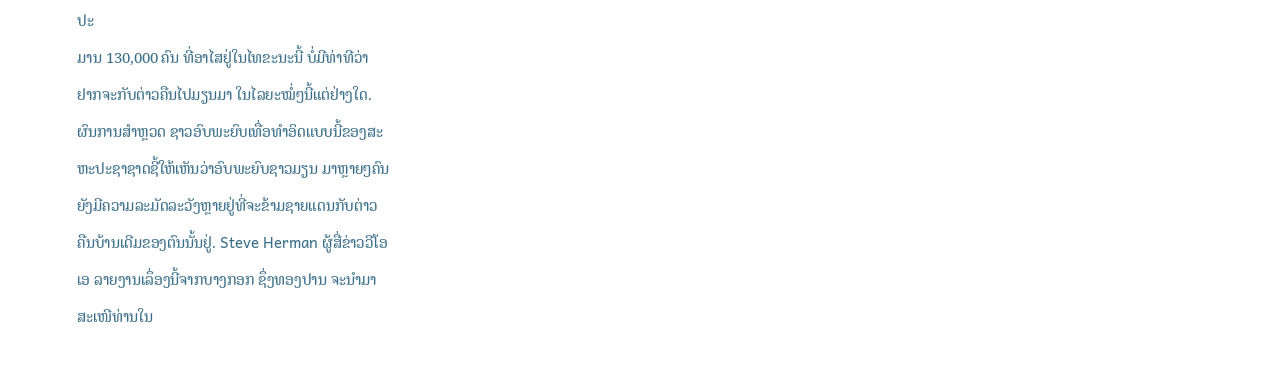ປະ
ມານ 130,000 ຄົນ ທີ່ອາໄສຢູ່ໃນໄທຂະນະນີ້ ບໍ່ມີທ່າທີວ່າ
ຢາກຈະກັບຕ່າວຄືນໄປມຽນມາ ໃນໄລຍະໝໍ່ໆນີ້ແຕ່ຢ່າງໃດ.
ຜົນການສໍາຫຼວດ ຊາວອົບພະຍົບເທື່ອທໍາອິດແບບນີ້ຂອງສະ
ຫະປະຊາຊາດຊີ້ໃຫ້ເຫັນວ່າອົບພະຍົບຊາວມຽນ ມາຫຼາຍໆຄົນ
ຍັງມີຄວາມລະມັດລະວັງຫຼາຍຢູ່ທີ່ຈະຂ້າມຊາຍແດນກັບຕ່າວ
ຄືນບ້ານເດີມຂອງຕົນນັ້ນຢູ່. Steve Herman ຜູ້ສື່ຂ່າວວີໂອ
ເອ ລາຍງານເລຶ່ອງນີ້ຈາກບາງກອກ ຊຶ່ງທອງປານ ຈະນໍາມາ
ສະເໜີທ່ານໃນ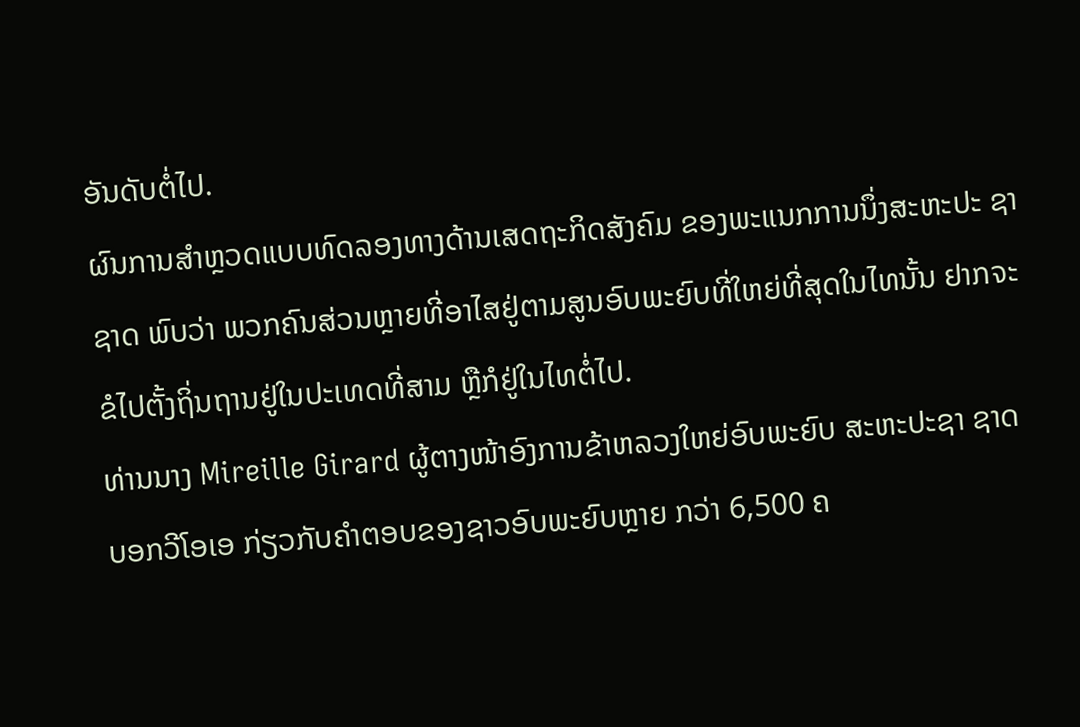ອັນດັບຕໍ່ໄປ.
ຜົນການສໍາຫຼວດແບບທົດລອງທາງດ້ານເສດຖະກິດສັງຄົມ ຂອງພະແນກການນຶ່ງສະຫະປະ ຊາຊາດ ພົບວ່າ ພວກຄົນສ່ວນຫຼາຍທີ່ອາໄສຢູ່ຕາມສູນອົບພະຍົບທີ່ໃຫຍ່ທີ່ສຸດໃນໄທນັ້ນ ຢາກຈະຂໍໄປຕັ້ງຖິ່ນຖານຢູ່ໃນປະເທດທີ່ສາມ ຫຼືກໍຢູ່ໃນໄທຕໍ່ໄປ.
ທ່ານນາງ Mireille Girard ຜູ້ຕາງໜ້າອົງການຂ້າຫລວງໃຫຍ່ອົບພະຍົບ ສະຫະປະຊາ ຊາດບອກວີໂອເອ ກ່ຽວກັບຄໍາຕອບຂອງຊາວອົບພະຍົບຫຼາຍ ກວ່າ 6,500 ຄ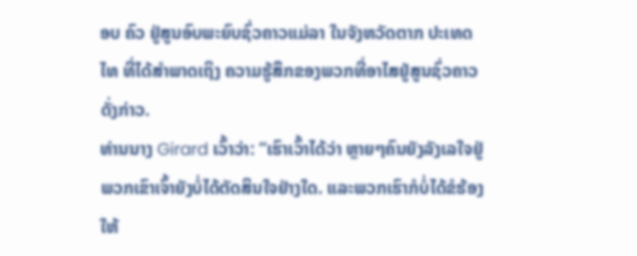ອບ ຄົວ ຢູ່ສູນອົບພະຍົບຊົ່ວຄາວແມ່ລາ ໃນຈັງຫວັດຕາກ ປະເທດໄທ ທີ່ໄດ້ສໍາພາດເຖິງ ຄວາມຮູ້ສຶກຂອງພວກທີ່ອາໄສຢູ່ສູນຊົ່ວຄາວດັ່ງກ່າວ.
ທ່ານນາງ Girard ເວົ້າວ່າ: “ເຮົາເວົ້າໄດ້ວ່າ ຫຼາຍໆຄົນຍັງລັງເລໃຈຢູ່ ພວກເຂົາເຈົ້າຍັງບໍ່ໄດ້ຕັດສິນໃຈຢ່າງໃດ. ແລະພວກເຮົາກໍບໍ່ໄດ້ຂໍຮ້ອງໃຫ້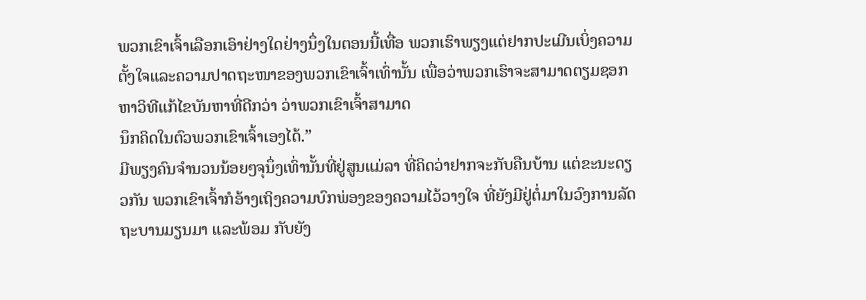ພວກເຂົາເຈົ້າເລືອກເອົາຢ່າງໃດຢ່າງນຶ່ງໃນຕອນນີ້ເທື່ອ ພວກເຮົາພຽງແຕ່ຢາກປະເມີນເບິ່ງຄວາມຕັ້ງໃຈແລະຄວາມປາດຖະໜາຂອງພວກເຂົາເຈົ້າເທົ່ານັ້ນ ເພື່ອວ່າພວກເຮົາຈະສາມາດຕຽມຊອກຫາວິທີແກ້ໄຂບັນຫາທີ່ດີກວ່າ ວ່າພວກເຂົາເຈົ້າສາມາດ
ນຶກຄິດໃນຕົວພວກເຂົາເຈົ້າເອງໄດ້.”
ມີພຽງຄົນຈໍານວນນ້ອຍໆຈຸນຶ່ງເທົ່ານັ້ນທີ່ຢູ່ສູນແມ່ລາ ທີ່ຄິດວ່າຢາກຈະກັບຄືນບ້ານ ແຕ່ຂະນະດຽວກັນ ພວກເຂົາເຈົ້າກໍອ້າງເຖິງຄວາມບົກພ່ອງຂອງຄວາມໄວ້ວາງໃຈ ທີ່ຍັງມີຢູ່ຕໍ່ມາໃນວົງການລັດຖະບານມຽນມາ ແລະພ້ອມ ກັບຍັງ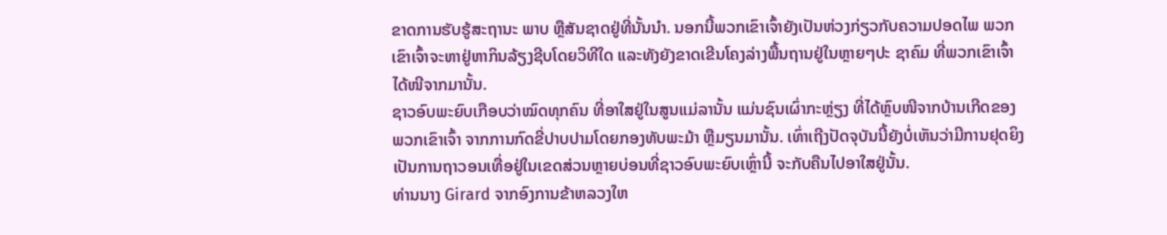ຂາດການຮັບຮູ້ສະຖານະ ພາບ ຫຼືສັນຊາດຢູ່ທີ່ນັ້ນນໍາ. ນອກນີ້ພວກເຂົາເຈົ້າຍັງເປັນຫ່ວງກ່ຽວກັບຄວາມປອດໄພ ພວກ ເຂົາເຈົ້າຈະຫາຢູ່ຫາກິນລ້ຽງຊີບໂດຍວິທີໃດ ແລະທັງຍັງຂາດເຂີນໂຄງລ່າງພື້ນຖານຢູ່ໃນຫຼາຍໆປະ ຊາຄົມ ທີ່ພວກເຂົາເຈົ້າໄດ້ໜີຈາກມານັ້ນ.
ຊາວອົບພະຍົບເກືອບວ່າໝົດທຸກຄົນ ທີ່ອາໃສຢູ່ໃນສູນແມ່ລານັ້ນ ແມ່ນຊົນເຜົ່າກະຫຼ່ຽງ ທີ່ໄດ້ຫຼົບໜີຈາກບ້ານເກີດຂອງພວກເຂົາເຈົ້າ ຈາກການກົດຂີ່ປາບປາມໂດຍກອງທັບພະມ້າ ຫຼືມຽນມານັ້ນ. ເທົ່າເຖີງປັດຈຸບັນນີ້ຍັງບໍ່ເຫັນວ່າມີການຢຸດຍິງ ເປັນການຖາວອນເທື່ອຢູ່ໃນເຂດສ່ວນຫຼາຍບ່ອນທີ່ຊາວອົບພະຍົບເຫຼົ່ານີ້ ຈະກັບຄືນໄປອາໃສຢູ່ນັ້ນ.
ທ່ານນາງ Girard ຈາກອົງການຂ້າຫລວງໃຫ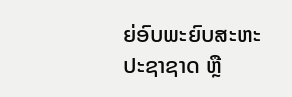ຍ່ອົບພະຍົບສະຫະປະຊາຊາດ ຫຼື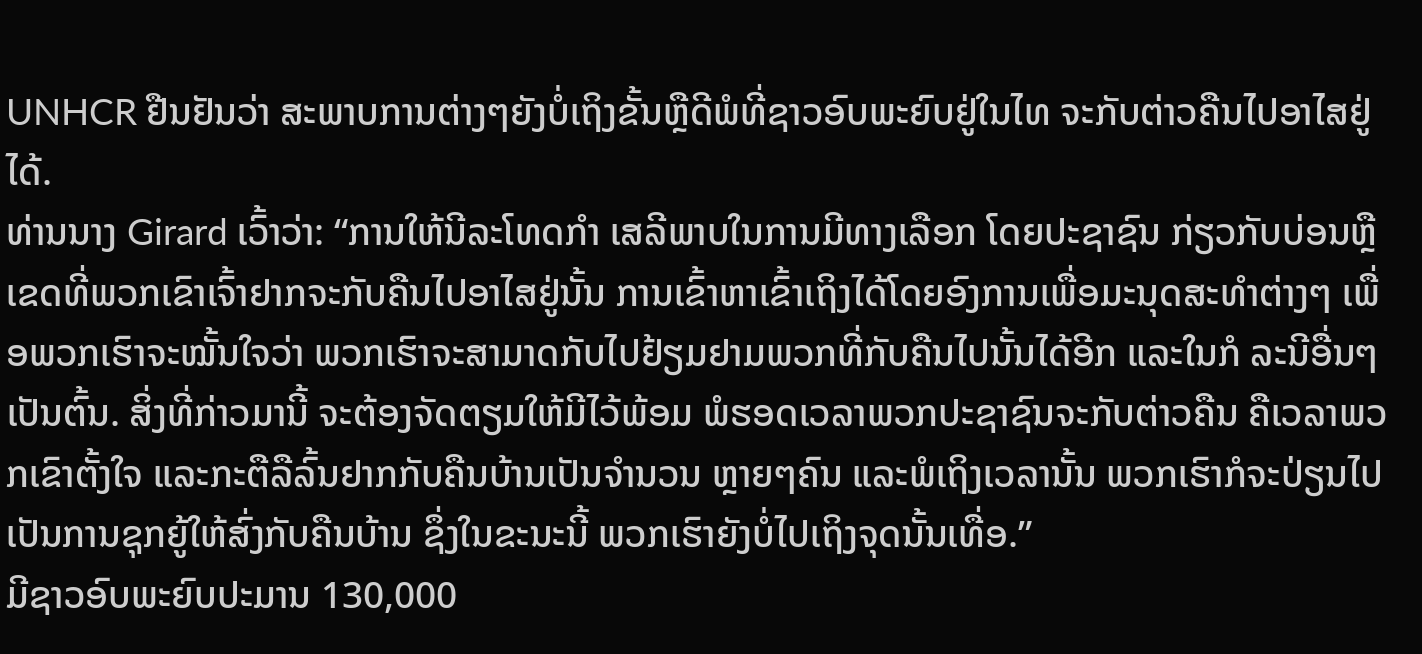UNHCR ຢືນຢັນວ່າ ສະພາບການຕ່າງໆຍັງບໍ່ເຖິງຂັ້ນຫຼືດີພໍທີ່ຊາວອົບພະຍົບຢູ່ໃນໄທ ຈະກັບຕ່າວຄືນໄປອາໄສຢູ່ໄດ້.
ທ່ານນາງ Girard ເວົ້າວ່າ: “ການໃຫ້ນີລະໂທດກໍາ ເສລີພາບໃນການມີທາງເລືອກ ໂດຍປະຊາຊົນ ກ່ຽວກັບບ່ອນຫຼືເຂດທີ່ພວກເຂົາເຈົ້າຢາກຈະກັບຄືນໄປອາໄສຢູ່ນັ້ນ ການເຂົ້າຫາເຂົ້າເຖິງໄດ້ໂດຍອົງການເພື່ອມະນຸດສະທໍາຕ່າງໆ ເພື່ອພວກເຮົາຈະໝັ້ນໃຈວ່າ ພວກເຮົາຈະສາມາດກັບໄປຢ້ຽມຢາມພວກທີ່ກັບຄືນໄປນັ້ນໄດ້ອີກ ແລະໃນກໍ ລະນີອື່ນໆ ເປັນຕົ້ນ. ສິ່ງທີ່ກ່າວມານີ້ ຈະຕ້ອງຈັດຕຽມໃຫ້ມີໄວ້ພ້ອມ ພໍຮອດເວລາພວກປະຊາຊົນຈະກັບຕ່າວຄືນ ຄືເວລາພວກເຂົາຕັ້ງໃຈ ແລະກະຕືລືລົ້ນຢາກກັບຄືນບ້ານເປັນຈໍານວນ ຫຼາຍໆຄົນ ແລະພໍເຖິງເວລານັ້ນ ພວກເຮົາກໍຈະປ່ຽນໄປ ເປັນການຊຸກຍູ້ໃຫ້ສົ່ງກັບຄືນບ້ານ ຊຶ່ງໃນຂະນະນີ້ ພວກເຮົາຍັງບໍ່ໄປເຖິງຈຸດນັ້ນເທື່ອ.”
ມີຊາວອົບພະຍົບປະມານ 130,000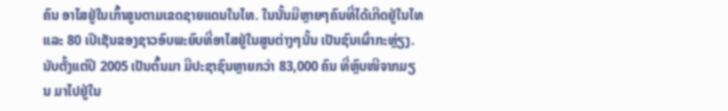ຄົນ ອາໄສຢູ່ໃນເກົ້າສູນຕາມເຂດຊາຍແດນໃນໄທ. ໃນນັ້ນມີຫຼາຍໆຄົນທີ່ໄດ້ເກີດຢູ່ໃນໄທ ແລະ 80 ເປີເຊັນຂອງຊາວອົບພະຍົບທີ່ອາໄສຢູ່ໃນສູນຕ່າງໆນັ້ນ ເປັນຊົນເຜົ່າກະຫຼ່ຽງ.
ນັບຕັ້ງແຕ່ປີ 2005 ເປັນຕົ້ນມາ ມີປະຊາຊົນຫຼາຍກວ່າ 83,000 ຄົນ ທີ່ຫຼົບໜີຈາກມຽນ ມາໄປຢູ່ໃນ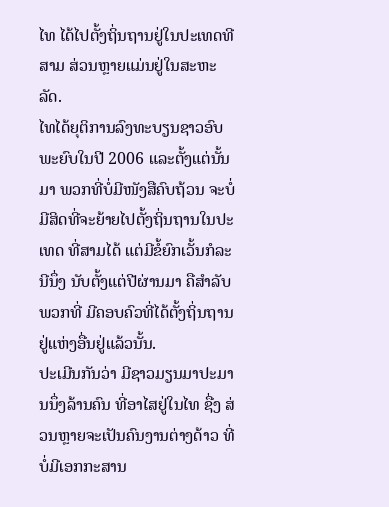ໄທ ໄດ້ໄປຕັ້ງຖິ່ນຖານຢູ່ໃນປະເທດທີສາມ ສ່ວນຫຼາຍແມ່ນຢູ່ໃນສະຫະລັດ.
ໄທໄດ້ຍຸຕິການລົງທະບຽນຊາວອົບພະຍົບໃນປີ 2006 ແລະຕັ້ງແຕ່ນັ້ນມາ ພວກທີ່ບໍ່ມີໜັງສືຄົບຖ້ວນ ຈະບໍ່ມີສິດທີ່ຈະຍ້າຍໄປຕັ້ງຖິ່ນຖານໃນປະເທດ ທີ່ສາມໄດ້ ແຕ່ມີຂໍ້ຍົກເວັ້ນກໍລະນີນຶ່ງ ນັບຕັ້ງແຕ່ປີຜ່ານມາ ຄືສໍາລັບພວກທີ່ ມີຄອບຄົວທີ່ໄດ້ຕັ້ງຖິ່ນຖານຢູ່ແຫ່ງອື່ນຢູ່ແລ້ວນັ້ນ.
ປະເມີນກັນວ່າ ມີຊາວມຽນມາປະມານນຶ່ງລ້ານຄົນ ທີ່ອາໄສຢູ່ໃນໄທ ຊື່ງ ສ່ວນຫຼາຍຈະເປັນຄົນງານຕ່າງດ້າວ ທີ່ບໍ່ມີເອກກະສານ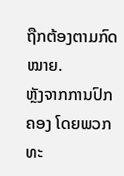ຖືກຕ້ອງຕາມກົດ ໝາຍ.
ຫຼັງຈາກການປົກຄອງ ໂດຍພວກທະ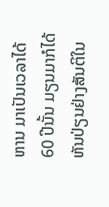ຫານ ມາເປັນເວລາໄດ້ 60 ປີນັ້ນ ມຽນມາກໍໄດ້ຫັນປ່ຽນຢ່າງສັນຕິໃນ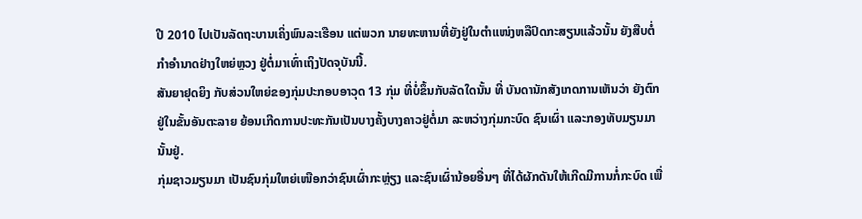ປີ 2010 ໄປເປັນລັດຖະບານເຄິ່ງພົນລະເຮືອນ ແຕ່ພວກ ນາຍທະຫານທີ່ຍັງຢູ່ໃນຕຳແໜ່ງຫລືປົດກະສຽນແລ້ວນັ້ນ ຍັງສືບຕໍ່ກໍາອໍານາດຢ່າງໃຫຍ່ຫຼວງ ຢູ່ຕໍ່ມາເທົ່າເຖິງປັດຈຸບັນນີ້.
ສັນຍາຢຸດຍິງ ກັບສ່ວນໃຫຍ່ຂອງກຸ່ມປະກອບອາວຸດ 13 ກຸ່ມ ທີ່ບໍ່ຂຶ້ນກັບລັດໃດນັ້ນ ທີ່ ບັນດານັກສັງເກດການເຫັນວ່າ ຍັງຕົກຢູ່ໃນຂັ້ນອັນຕະລາຍ ຍ້ອນເກີດການປະທະກັນເປັນບາງຄັ້ງບາງຄາວຢູ່ຕໍ່ມາ ລະຫວ່າງກຸ່ມກະບົດ ຊົນເຜົ່າ ແລະກອງທັບມຽນມານັ້ນຢູ່.
ກຸ່ມຊາວມຽນມາ ເປັນຊົນກຸ່ມໃຫຍ່ເໜືອກວ່າຊົນເຜົ່າກະຫຼ່ຽງ ແລະຊົນເຜົ່ານ້ອຍອື່ນໆ ທີ່ໄດ້ຜັກດັນໃຫ້ເກີດມີການກໍ່ກະບົດ ເພື່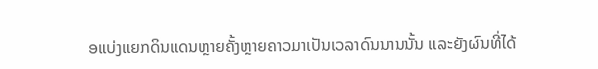ອແບ່ງແຍກດິນແດນຫຼາຍຄັ້ງຫຼາຍຄາວມາເປັນເວລາດົນນານນັ້ນ ແລະຍັງຜົນທີ່ໄດ້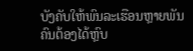ບັງຄັບໃຫ້ພົນລະເຮືອນຫຼາຍພັນຄົນຕ້ອງໄດ້ຫຼົບ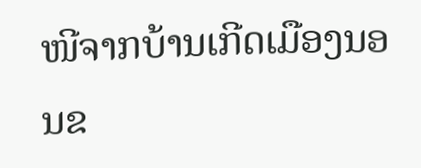ໜີຈາກບ້ານເກີດເມືອງນອນຂ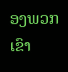ອງພວກເຂົາ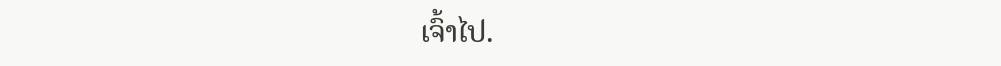ເຈົ້າໄປ.